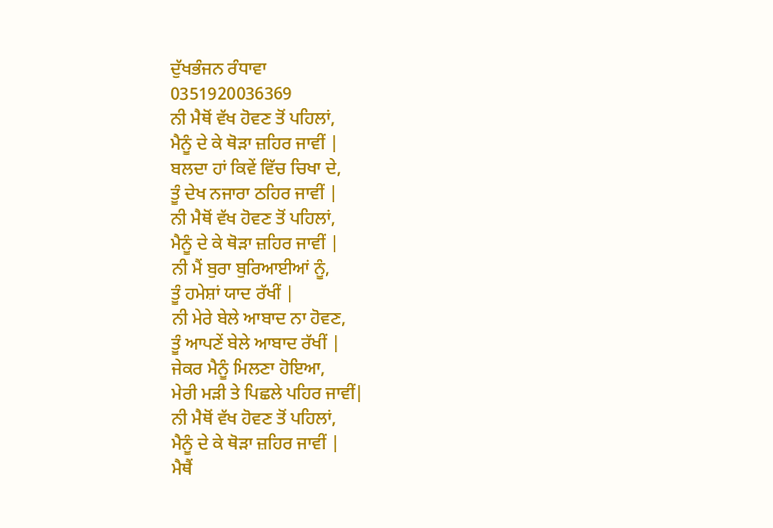ਦੁੱਖਭੰਜਨ ਰੰਧਾਵਾ
0351920036369
ਨੀ ਮੈਥੋਂ ਵੱਖ ਹੋਵਣ ਤੋਂ ਪਹਿਲਾਂ,
ਮੈਨੂੰ ਦੇ ਕੇ ਥੋੜਾ ਜ਼ਹਿਰ ਜਾਵੀਂ |
ਬਲਦਾ ਹਾਂ ਕਿਵੇਂ ਵਿੱਚ ਚਿਖਾ ਦੇ,
ਤੂੰ ਦੇਖ ਨਜਾਰਾ ਠਹਿਰ ਜਾਵੀਂ |
ਨੀ ਮੈਥੋਂ ਵੱਖ ਹੋਵਣ ਤੋਂ ਪਹਿਲਾਂ,
ਮੈਨੂੰ ਦੇ ਕੇ ਥੋੜਾ ਜ਼ਹਿਰ ਜਾਵੀਂ |
ਨੀ ਮੈਂ ਬੁਰਾ ਬੁਰਿਆਈਆਂ ਨੂੰ,
ਤੂੰ ਹਮੇਸ਼ਾਂ ਯਾਦ ਰੱਖੀਂ |
ਨੀ ਮੇਰੇ ਬੇਲੇ ਆਬਾਦ ਨਾ ਹੋਵਣ,
ਤੂੰ ਆਪਣੇਂ ਬੇਲੇ ਆਬਾਦ ਰੱਖੀਂ |
ਜੇਕਰ ਮੈਨੂੰ ਮਿਲਣਾ ਹੋਇਆ,
ਮੇਰੀ ਮੜੀ ਤੇ ਪਿਛਲੇ ਪਹਿਰ ਜਾਵੀਂ|
ਨੀ ਮੈਥੋਂ ਵੱਖ ਹੋਵਣ ਤੋਂ ਪਹਿਲਾਂ,
ਮੈਨੂੰ ਦੇ ਕੇ ਥੋੜਾ ਜ਼ਹਿਰ ਜਾਵੀਂ |
ਮੈਥੈਂ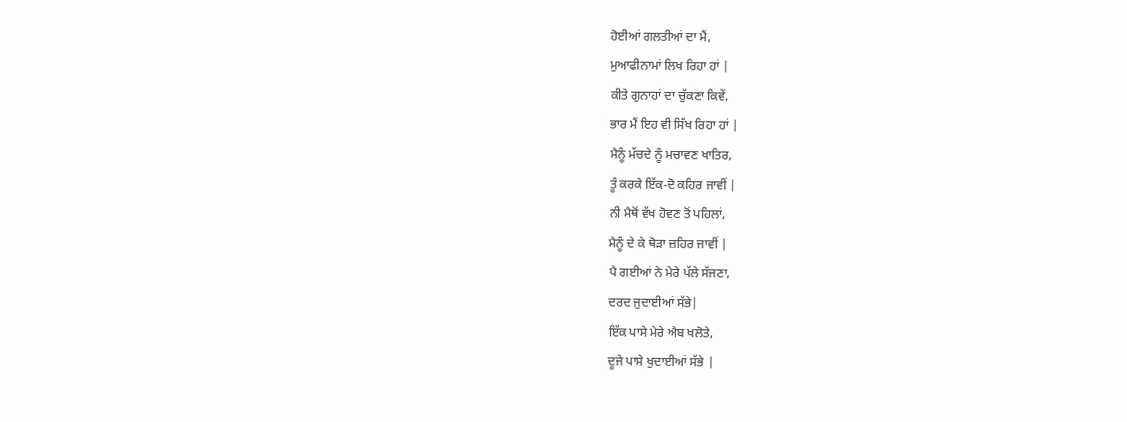ਹੋਈਆਂ ਗਲਤੀਆਂ ਦਾ ਮੈਂ,
ਮੁਆਫੀਨਾਮਾਂ ਲਿਖ ਰਿਹਾ ਹਾਂ |
ਕੀਤੇ ਗੁਨਾਹਾਂ ਦਾ ਚੁੱਕਣਾ ਕਿਵੇਂ,
ਭਾਰ ਮੈਂ ਇਹ ਵੀ ਸਿੱਖ ਰਿਹਾ ਹਾਂ |
ਮੈਨੂੰ ਮੱਚਦੇ ਨੂੰ ਮਚਾਵਣ ਖਾਤਿਰ,
ਤੂੰ ਕਰਕੇ ਇੱਕ-ਦੋ ਕਹਿਰ ਜਾਵੀਂ |
ਨੀ ਮੈਥੋਂ ਵੱਖ ਹੋਵਣ ਤੋਂ ਪਹਿਲਾਂ,
ਮੈਨੂੰ ਦੇ ਕੇ ਥੋੜਾ ਜ਼ਹਿਰ ਜਾਵੀਂ |
ਪੈ ਗਈਆਂ ਨੇ ਮੇਰੇ ਪੱਲੇ ਸੱਜਣਾ,
ਦਰਦ ਜੁਦਾਈਆਂ ਸੱਭੇ|
ਇੱਕ ਪਾਸੇ ਮੇਰੇ ਐਬ ਖਲੋਤੇ,
ਦੂਜੇ ਪਾਸੇ ਖੁਦਾਈਆਂ ਸੱਭੇ |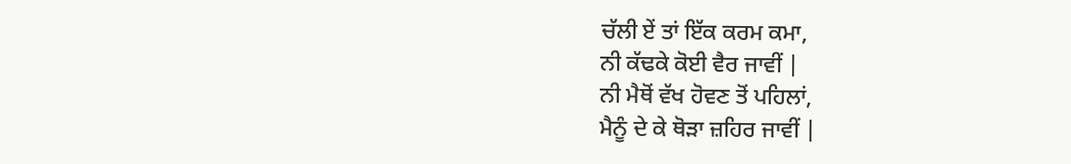ਚੱਲੀ ਏਂ ਤਾਂ ਇੱਕ ਕਰਮ ਕਮਾ,
ਨੀ ਕੱਢਕੇ ਕੋਈ ਵੈਰ ਜਾਵੀਂ |
ਨੀ ਮੈਥੋਂ ਵੱਖ ਹੋਵਣ ਤੋਂ ਪਹਿਲਾਂ,
ਮੈਨੂੰ ਦੇ ਕੇ ਥੋੜਾ ਜ਼ਹਿਰ ਜਾਵੀਂ |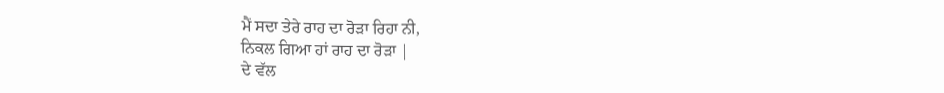ਮੈਂ ਸਦਾ ਤੇਰੇ ਰਾਹ ਦਾ ਰੋੜਾ ਰਿਹਾ ਨੀ,
ਨਿਕਲ ਗਿਆ ਹਾਂ ਰਾਹ ਦਾ ਰੋੜਾ |
ਦੇ ਵੱਲ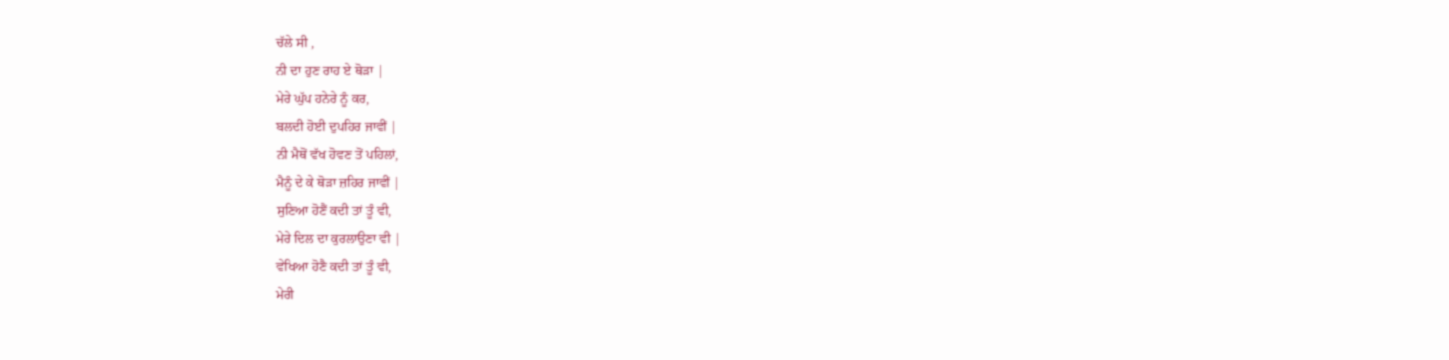ਚੱਲੇ ਸੀ ,
ਨੀ ਦਾ ਹੁਣ ਰਾਹ ਏ ਥੋੜਾ |
ਮੇਰੇ ਘੁੱਪ ਹਨੇਰੇ ਨੂੰ ਕਰ,
ਬਲਦੀ ਹੋਈ ਦੁਪਹਿਰ ਜਾਵੀਂ |
ਨੀ ਮੈਥੋਂ ਵੱਖ ਹੋਵਣ ਤੋਂ ਪਹਿਲਾਂ,
ਮੈਨੂੰ ਦੇ ਕੇ ਥੋੜਾ ਜ਼ਹਿਰ ਜਾਵੀਂ |
ਸੁਣਿਆ ਹੋਣੈਂ ਕਦੀ ਤਾਂ ਤੂੰ ਵੀ,
ਮੇਰੇ ਦਿਲ ਦਾ ਕੁਰਲਾਉਣਾ ਵੀ |
ਵੇਖਿਆ ਹੋਣੈ ਕਦੀ ਤਾਂ ਤੂੰ ਵੀ,
ਮੇਰੀ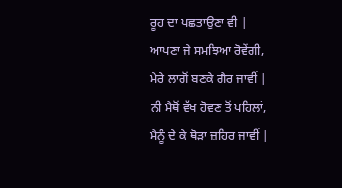ਰੂਹ ਦਾ ਪਛਤਾਉਣਾ ਵੀ |
ਆਪਣਾ ਜੇ ਸਮਝਿਆ ਰੋਵੇਂਗੀ,
ਮੇਰੇ ਲਾਗੋਂ ਬਣਕੇ ਗੈਰ ਜਾਵੀਂ |
ਨੀ ਮੈਥੋਂ ਵੱਖ ਹੋਵਣ ਤੋਂ ਪਹਿਲਾਂ,
ਮੈਨੂੰ ਦੇ ਕੇ ਥੋੜਾ ਜ਼ਹਿਰ ਜਾਵੀਂ |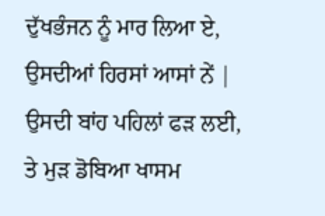ਦੁੱਖਭੰਜਨ ਨੂੰ ਮਾਰ ਲਿਆ ਏ,
ਉਸਦੀਆਂ ਹਿਰਸਾਂ ਆਸਾਂ ਨੇਂ |
ਉਸਦੀ ਬਾਂਹ ਪਹਿਲਾਂ ਫੜ ਲਈ,
ਤੇ ਮੁੜ ਡੋਬਿਆ ਖਾਸਮ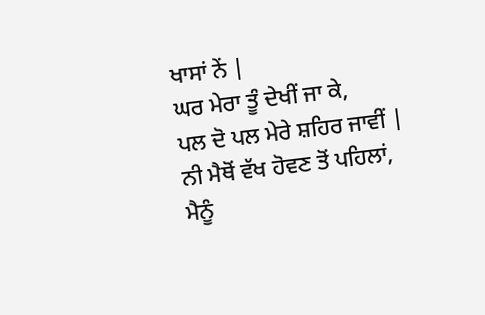ਖਾਸਾਂ ਨੇਂ |
ਘਰ ਮੇਰਾ ਤੂੰ ਦੇਖੀਂ ਜਾ ਕੇ,
ਪਲ ਦੋ ਪਲ ਮੇਰੇ ਸ਼ਹਿਰ ਜਾਵੀਂ |
ਨੀ ਮੈਥੋਂ ਵੱਖ ਹੋਵਣ ਤੋਂ ਪਹਿਲਾਂ,
ਮੈਨੂੰ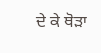ਦੇ ਕੇ ਥੋੜਾ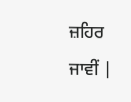ਜ਼ਹਿਰ ਜਾਵੀਂ |